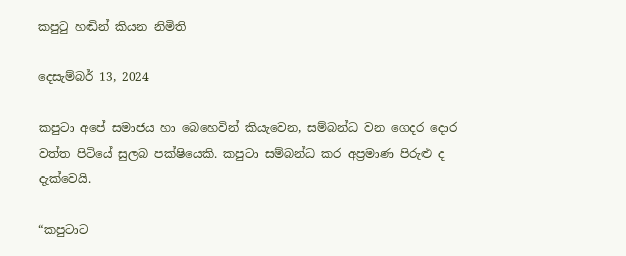කපුටු හඬින් කියන නිමිති

දෙසැම්බර් 13, 2024

කපුටා අපේ සමාජය හා බෙහෙවින් කියැවෙන, සම්බන්ධ වන ගෙදර දොර වත්ත පිටියේ සුලබ පක්ෂියෙකි. කපුටා සම්බන්ධ කර අප්‍රමාණ පිරුළු ද දැක්වෙයි.

“කපුටාට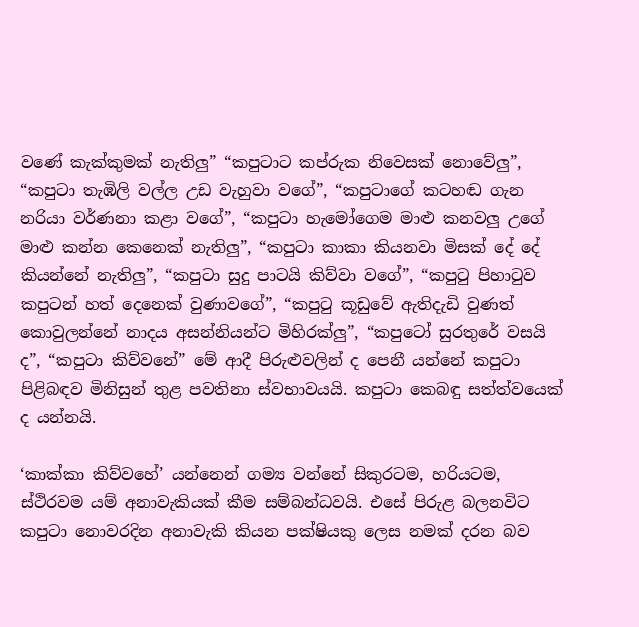වණේ කැක්කුමක් නැතිලු” “කපුටාට කප්රුක නිවෙසක් නොවේලු”, “කපුටා තැඹිලි වල්ල උඩ වැහුවා වගේ”, “කපුටාගේ කටහඬ ගැන නරියා වර්ණනා කළා වගේ”, “කපුටා හැමෝගෙම මාළු කනවලු උගේ මාළු කන්න කෙනෙක් නැතිලු”, “කපුටා කාකා කියනවා මිසක් දේ දේ කියන්නේ නැතිලු”, “කපුටා සුදු පාටයි කිව්වා වගේ”, “කපුටු පිහාටුව කපුටන් හත් දෙනෙක් වුණාවගේ”, “කපුටු කූඩුවේ ඇතිදැඩි වුණත් කොවුලන්නේ නාදය අසන්නියන්ට මිහිරක්ලු”, “කපුටෝ සුරතුරේ වසයි ද”, “කපුටා කිව්වනේ” මේ ආදී පිරුළුවලින් ද පෙනී යන්නේ කපුටා පිළිබඳව මිනිසුන් තුළ පවතිනා ස්වභාවයයි. කපුටා කෙබඳු සත්ත්වයෙක් ද යන්නයි.

‘කාක්කා කිව්වහේ’ යන්නෙන් ගම්‍ය වන්නේ සිකුරටම, හරියටම, ස්ථිරවම යම් අනාවැකියක් කීම සම්බන්ධවයි. එසේ පිරුළ බලනවිට කපුටා නොවරදින අනාවැකි කියන පක්ෂියකු ලෙස නමක් දරන බව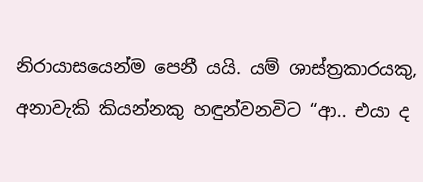නිරායාසයෙන්ම පෙනී යයි. යම් ශාස්ත්‍රකාරයකු, අනාවැකි කියන්නකු හඳුන්වනවිට “ආ.. එයා ද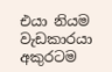එයා නියම වැඩකාරයා අකුරටම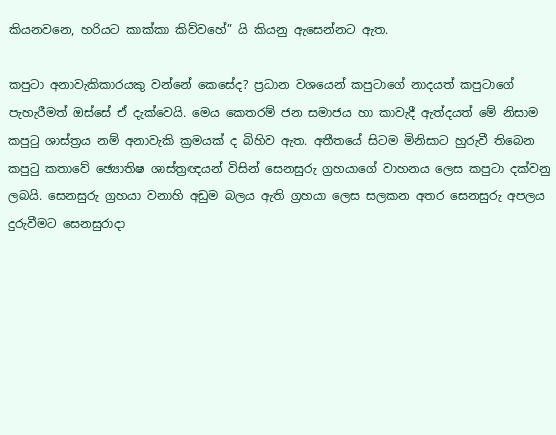කියනවනෙ, හරියට කාක්කා කිව්වහේ” යි කියනු ඇසෙන්නට ඇත.

කපුටා අනාවැකිකාරයකු වන්නේ කෙසේද? ප්‍රධාන වශයෙන් කපුටාගේ නාදයත් කපුටාගේ පැහැරීමත් ඔස්සේ ඒ දැක්වෙයි. මෙය කෙතරම් ජන සමාජය හා කාවැදී ඇත්දයත් මේ නිසාම කපුටු ශාස්ත්‍රය නම් අනාවැකි ක්‍රමයක් ද බිහිව ඇත. අතීතයේ සිටම මිනිසාට හුරුවී තිබෙන කපුටු කතාවේ ඡ්‍යොතිෂ ශාස්ත්‍රඥයන් විසින් සෙනසුරු ග්‍රහයාගේ වාහනය ලෙස කපුටා දක්වනු ලබයි. සෙනසුරු ග්‍රහයා වනාහි අඩුම බලය ඇති ග්‍රහයා ලෙස සලකන අතර සෙනසුරු අපලය දුරුවීමට සෙනසුරාදා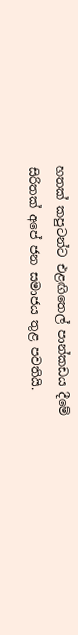හතක් කපුටන්ට එළඟිතෙල් පාන්කඩය දීමේ සිරිතක් අපේ ජන සමාජය තුළ පවතියි.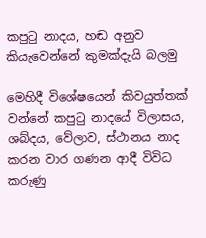කපුටු නාදය, හඬ අනුව කියැවෙන්නේ කුමක්දැයි බලමු

මෙහිදී විශේෂයෙන් කිවයුත්තක් වන්නේ කපුටු නාදයේ විලාසය, ශබ්දය, වේලාව, ස්ථානය නාද කරන වාර ගණන ආදී විවිධ කරුණු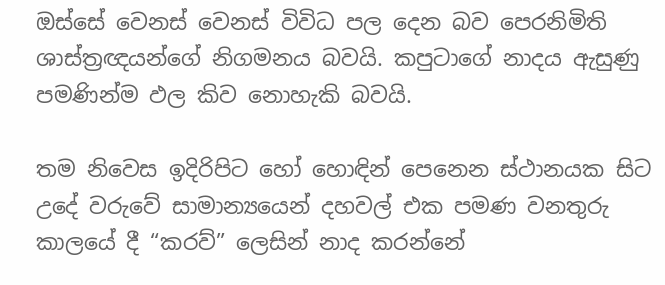ඔස්සේ වෙනස් වෙනස් විවිධ පල දෙන බව පෙරනිමිති ශාස්ත්‍රඥයන්ගේ නිගමනය බවයි. කපුටාගේ නාදය ඇසුණු පමණින්ම ඵල කිව නොහැකි බවයි.

තම නිවෙස ඉදිරිපිට හෝ හොඳින් පෙනෙන ස්ථානයක සිට උදේ වරුවේ සාමාන්‍යයෙන් දහවල් එක පමණ වනතුරු කාලයේ දී “කරව්” ලෙසින් නාද කරන්නේ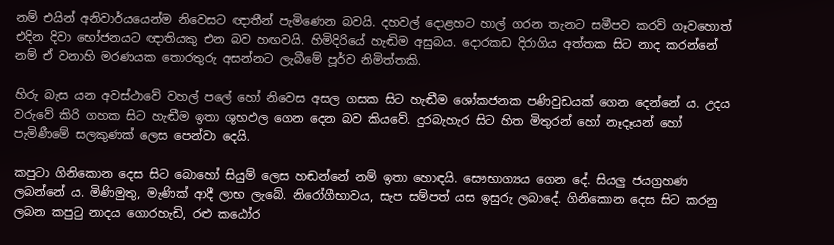නම් එයින් අනිවාර්යයෙන්ම නිවෙසට ඥාතීන් පැමිණෙන බවයි. දහවල් දොළහට හාල් ගරන තැනට සමීපව කරව් ගෑවහොත් එදින දිවා භෝජනයට ඥාතියකු එන බව හඟවයි. හිමිදිරියේ හැඬිම අසුබය. දොරකඩ දිරාගිය අත්තක සිට නාද කරන්නේ නම් ඒ වනාහි මරණයක තොරතුරු අසන්නට ලැබීමේ පූර්ව නිමිත්තකි.

හිරු බැස යන අවස්ථාවේ වහල් පලේ හෝ නිවෙස අසල ගසක සිට හැඬීම ශෝකජනක පණිවුඩයක් ගෙන දෙන්නේ ය. උදය වරුවේ කිරි ගහක සිට හැඬීම ඉතා ශුභඵල ගෙන දෙන බව කියවේ. දුරබැහැර සිට හිත මිතුරන් හෝ නෑදෑයන් හෝ පැමිණීමේ සලකුණක් ලෙස පෙන්වා දෙයි.

කපුටා ගිනිකොන දෙස සිට බොහෝ සියුම් ලෙස හඬන්නේ නම් ඉතා හොඳයි. සෞභාග්‍යය ගෙන දේ. සියලු ජයග්‍රහණ ලබන්නේ ය. මිණිමුතු, මැණික් ආදී ලාභ ලැබේ. නිරෝගීභාවය, සැප සම්පත් යස ඉසුරු ලබාදේ. ගිනිකොන දෙස සිට කරනු ලබන කපුටු නාදය ගොරහැඩි, රළු කඨෝර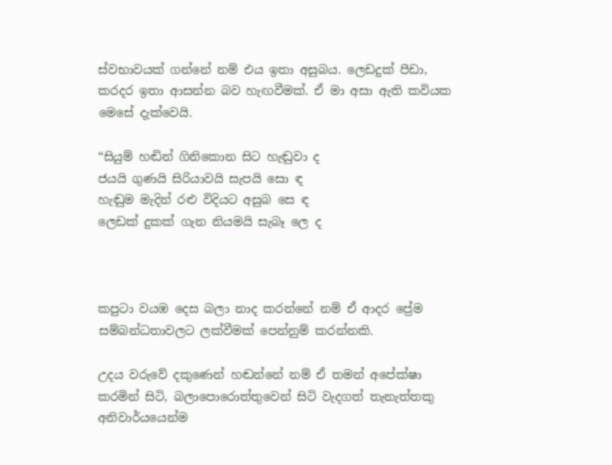ස්වභාවයක් ගන්නේ නම් එය ඉතා අසුබය. ලෙඩදුක් පීඩා, කරදර ඉතා ආසන්න බව හැඟවීමක්. ඒ මා අසා ඇති කවියක මෙසේ දැක්වෙයි.

“සියුම් හඬින් ගිනිකොන සිට හැඬුවා ද
ජයයි ගුණයි සිරියාවයි සැපයි සො ඳ
හැඬුම මැදින් රළු විදියට අසුබ සෙ ඳ
ලෙඩක් දුකක් ගැන නියමයි සැබෑ ලෙ ද



කපුටා වයඹ දෙස බලා නාද කරන්නේ නම් ඒ ආදර ප්‍රේම සම්බන්ධතාවලට ලක්වීමක් පෙන්නුම් කරන්නකි.

උදය වරුවේ දකුණෙන් හඬන්නේ නම් ඒ තමන් අපේක්ෂා කරමින් සිටි, බලාපොරොත්තුවෙන් සිටි වැදගත් තැනැත්තකු අනිවාර්යයෙන්ම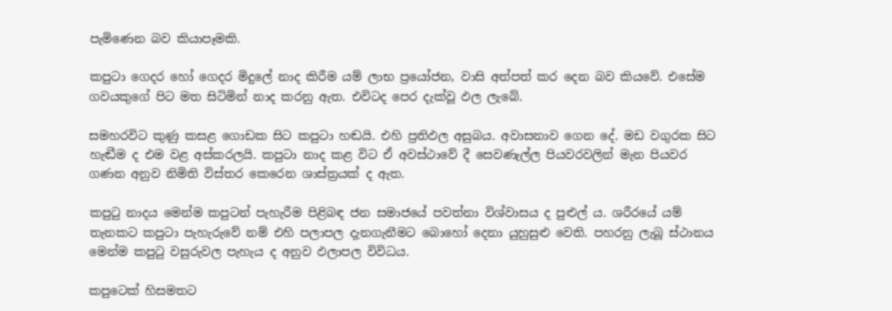පැමිණෙන බව කියාපෑමකි.

කපුටා ගෙදර හෝ ගෙදර මිදුලේ නාද කිරීම යම් ලාභ ප්‍රයෝජන, වාසි අත්පත් කර දෙන බව කියවේ. එසේම ගවයකුගේ පිට මත සිටිමින් නාද කරනු ඇත. එවිටද පෙර දැක්වූ ඵල ලැබේ.

සමහරවිට කුණු කසළ ගොඩක සිට කපුටා හඬයි. එහි ප්‍රතිඵල අසුබය. අවාසනාව ගෙන දේ. මඩ වගුරක සිට හැඬීම ද එම වළ අස්කරලයි. කපුටා නාද කළ විට ඒ අවස්ථාවේ දී සෙවණැල්ල පියවරවලින් මැන පියවර ගණන අනුව නිමිති විස්තර කෙරෙන ශාස්ත්‍රයක් ද ඇත.

කපුටු නාදය මෙන්ම කපුටන් පැහැරීම පිළිබඳ ජන සමාජයේ පවත්නා විශ්වාසය ද පුළුල් ය. ශරීරයේ යම් තැනකට කපුටා පැහැරුවේ නම් එහි පලාපල දැනගැනීමට බොහෝ දෙනා යුහුසුළු වෙති. පහරනු ලැබූ ස්ථානය මෙන්ම කපුටු වසුරුවල පැහැය ද අනුව ඵලාපල විවිධය.

කපුටෙක් හිසමතට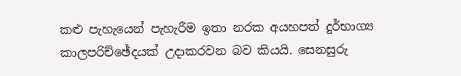කළු පැහැයෙන් පැහැරීම ඉතා නරක අයහපත් දුර්භාග්‍ය කාලපරිච්ඡේදයක් උදාකරවන බව කියයි. සෙනසුරු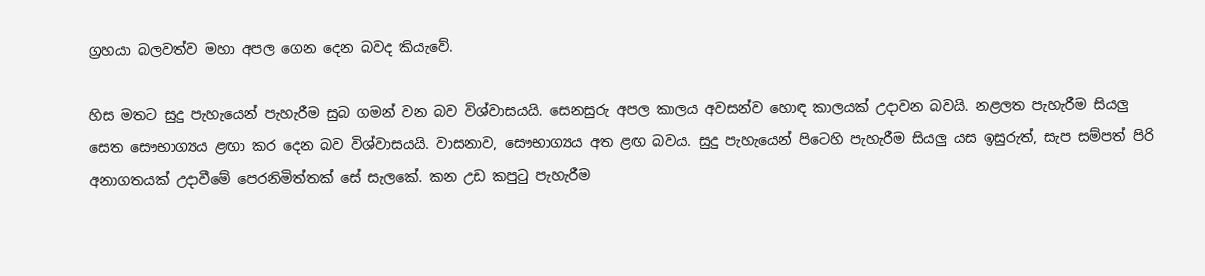ග්‍රහයා බලවත්ව මහා අපල ගෙන දෙන බවද කියැවේ.

හිස මතට සුදු පැහැයෙන් පැහැරීම සුබ ගමන් වන බව විශ්වාසයයි. සෙනසුරු අපල කාලය අවසන්ව හොඳ කාලයක් උදාවන බවයි. නළලත පැහැරීම සියලු සෙත සෞභාග්‍යය ළඟා කර දෙන බව විශ්වාසයයි. වාසනාව, සෞභාග්‍යය අත ළඟ බවය. සුදු පැහැයෙන් පිටෙහි පැහැරීම සියලු යස ඉසුරුත්, සැප සම්පත් පිරි අනාගතයක් උදාවීමේ පෙරනිමිත්තක් සේ සැලකේ. කන උඩ කපුටු පැහැරීම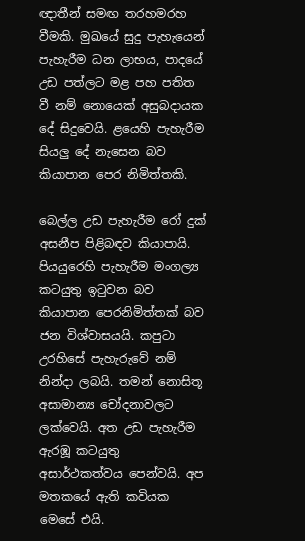ඥාතීන් සමඟ තරහමරහ වීමකි. මුඛයේ සුදු පැහැයෙන් පැහැරීම ධන ලාභය, පාදයේ උඩ පත්ලට මළ පහ පතිත වී නම් නොයෙක් අසුබදායක දේ සිදුවෙයි. ළයෙහි පැහැරීම සියලු දේ නැසෙන බව කියාපාන පෙර නිමිත්තකි.

බෙල්ල උඩ පැහැරීම රෝ දුක් අසනීප පිළිබඳව කියාපායි. පියයුරෙහි පැහැරීම මංගල්‍ය කටයුතු ඉටුවන බව කියාපාන පෙරනිමිත්තක් බව ජන විශ්වාසයයි. කපුටා උරහිසේ පැහැරුවේ නම් නින්දා ලබයි. තමන් නොසිතූ අසාමාන්‍ය චෝදනාවලට ලක්වෙයි. අත උඩ පැහැරීම ඇරඹූ කටයුතු අසාර්ථකත්වය පෙන්වයි. අප මතකයේ ඇති කවියක මෙසේ එයි.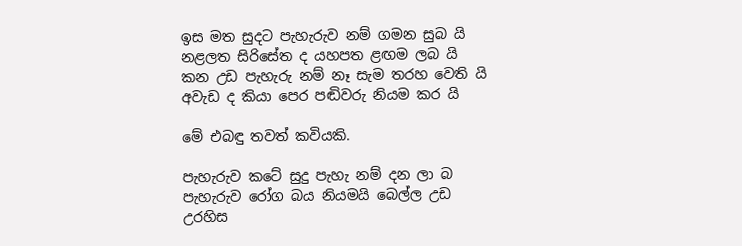ඉස මත සුදට පැහැරුව නම් ගමන සුබ යි
නළලත සිරිසේත ද යහපත ළඟම ලබ යි
කන උඩ පැහැරු නම් නෑ සැම තරහ වෙති යි
අවැඩ ද කියා පෙර පඬිවරු නියම කර යි

මේ එබඳු තවත් කවියකි.

පැහැරුව කටේ සුදු පැහැ නම් දන ලා බ
පැහැරුව රෝග බය නියමයි බෙල්ල උඩ
උරහිස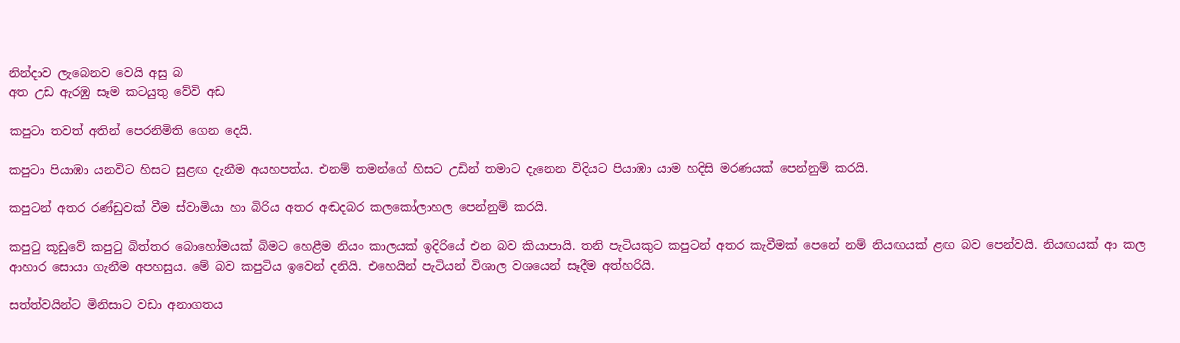නින්දාව ලැබෙනව වෙයි අසු බ
අත උඩ ඇරඹු සෑම කටයුතු වේවි අඩ

කපුටා තවත් අතින් පෙරනිමිති ගෙන දෙයි.

කපුටා පියාඹා යනවිට හිසට සුළඟ දැනීම අයහපත්ය. එනම් තමන්ගේ හිසට උඩින් තමාට දැනෙන විදියට පියාඹා යාම හදිසි මරණයක් පෙන්නුම් කරයි.

කපුටන් අතර රණ්ඩුවක් වීම ස්වාමියා හා බිරිය අතර අඬදබර කලකෝලාහල පෙන්නුම් කරයි.

කපුටු කූඩුවේ කපුටු බිත්තර බොහෝමයක් බිමට හෙළීම නියං කාලයක් ඉදිරියේ එන බව කියාපායි. තනි පැටියකුට කපුටන් අතර කැවීමක් පෙනේ නම් නියඟයක් ළඟ බව පෙන්වයි. නියඟයක් ආ කල ආහාර සොයා ගැනීම අපහසුය. මේ බව කපුටිය ඉවෙන් දනියි. එහෙයින් පැටියන් විශාල වශයෙන් සෑදීම අත්හරියි.

සත්ත්වයින්ට මිනිසාට වඩා අනාගතය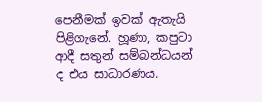පෙනීමක් ඉවක් ඇතැයි පිළිගැනේ. හූණා, කපුටා ආදී සතුන් සම්බන්ධයන් ද එය සාධාරණය.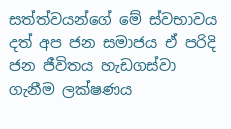සත්ත්වයන්ගේ මේ ස්වභාවය දත් අප ජන සමාජය ඒ පරිදි ජන ජීවිතය හැඩගස්වා ගැනීම ලක්ෂණය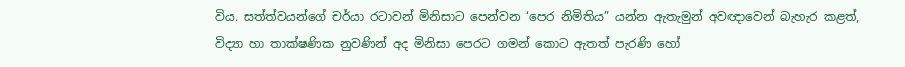විය. සත්ත්වයන්ගේ චර්යා රටාවන් මිනිසාට පෙන්වන ‘පෙර නිමිතිය” යන්න ඇතැමුන් අවඥාවෙන් බැහැර කළත්, විද්‍යා හා තාක්ෂණික නුවණින් අද මිනිසා පෙරට ගමන් කොට ඇතත් පැරණි හෝ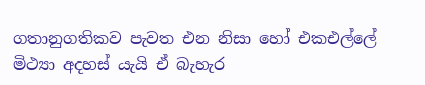ගතානුගතිකව පැවත එන නිසා හෝ එකඑල්ලේ මිථ්‍යා අදහස් යැයි ඒ බැහැර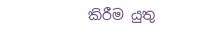කිරීම යුතු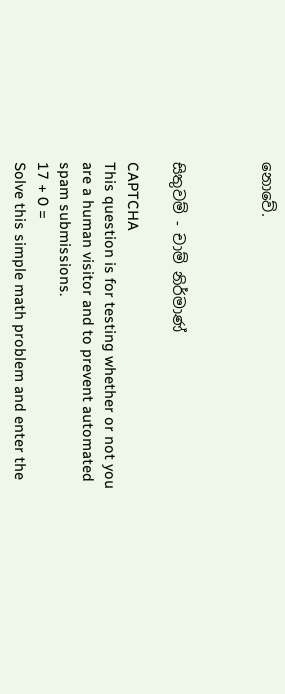නොවේ.



සිතුවම් - චාම් නිර්මාණ්

CAPTCHA
This question is for testing whether or not you are a human visitor and to prevent automated spam submissions.
17 + 0 =
Solve this simple math problem and enter the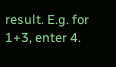result. E.g. for 1+3, enter 4.